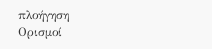πλοήγηση
Ορισμοί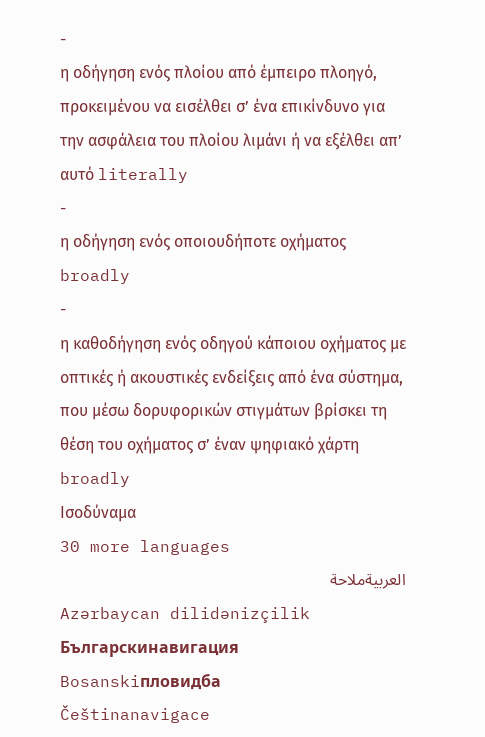-
η οδήγηση ενός πλοίου από έμπειρο πλοηγό, προκειμένου να εισέλθει σ’ ένα επικίνδυνο για την ασφάλεια του πλοίου λιμάνι ή να εξέλθει απ’ αυτό literally
-
η οδήγηση ενός οποιουδήποτε οχήματος broadly
-
η καθοδήγηση ενός οδηγού κάποιου οχήματος με οπτικές ή ακουστικές ενδείξεις από ένα σύστημα, που μέσω δορυφορικών στιγμάτων βρίσκει τη θέση του οχήματος σ’ έναν ψηφιακό χάρτη broadly
Ισοδύναμα
30 more languages
العربيةملاحة
Azərbaycan dilidənizçilik
Българскинавигация
Bosanskiпловидба
Češtinanavigace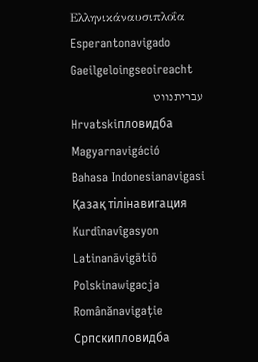Ελληνικάναυσιπλοΐα
Esperantonavigado
Gaeilgeloingseoireacht
עבריתנווט
Hrvatskiпловидба
Magyarnavigáció
Bahasa Indonesianavigasi
Қазақ тілінавигация
Kurdînavîgasyon
Latinanāvigātiō
Polskinawigacja
Românănavigație
Српскипловидба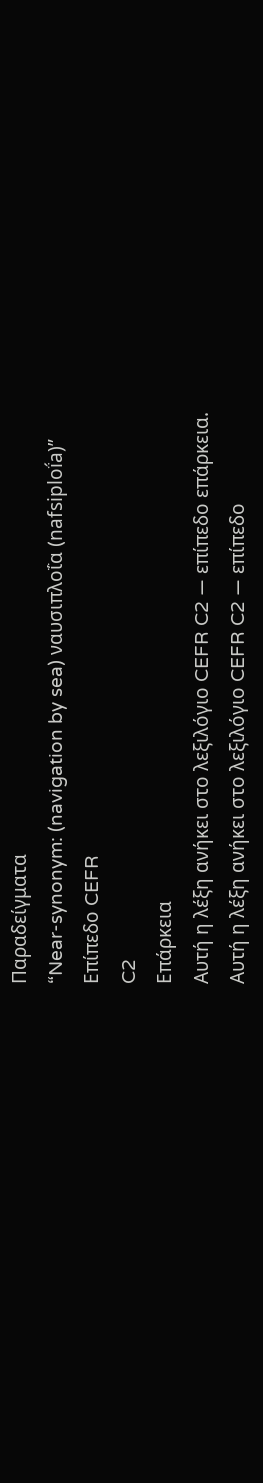Παραδείγματα
“Near-synonym: (navigation by sea) ναυσιπλοΐα (nafsiploḯa)”
Επίπεδο CEFR
C2
Επάρκεια
Αυτή η λέξη ανήκει στο λεξιλόγιο CEFR C2 — επίπεδο επάρκεια.
Αυτή η λέξη ανήκει στο λεξιλόγιο CEFR C2 — επίπεδο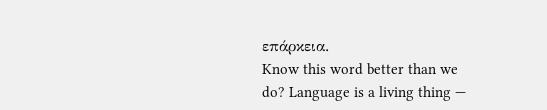επάρκεια.
Know this word better than we do? Language is a living thing —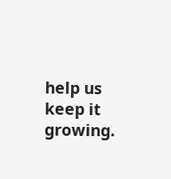help us keep it growing.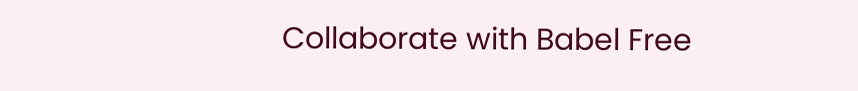Collaborate with Babel Free